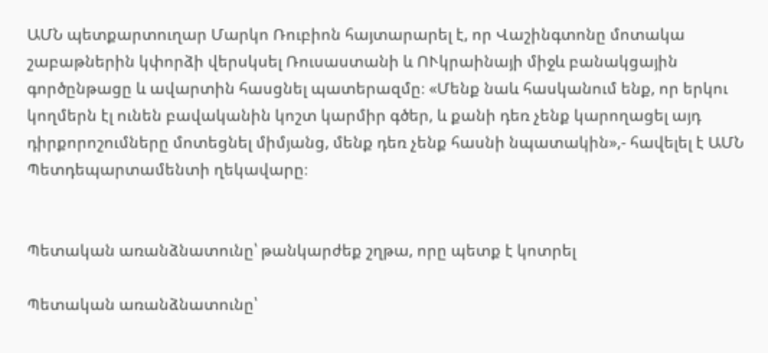ԱՄՆ պետքարտուղար Մարկո Ռուբիոն հայտարարել է, որ Վաշինգտոնը մոտակա շաբաթներին կփորձի վերսկսել Ռուսաստանի և ՈՒկրաինայի միջև բանակցային գործընթացը և ավարտին հասցնել պատերազմը։ «Մենք նաև հասկանում ենք, որ երկու կողմերն էլ ունեն բավականին կոշտ կարմիր գծեր, և քանի դեռ չենք կարողացել այդ դիրքորոշումները մոտեցնել միմյանց, մենք դեռ չենք հասնի նպատակին»,- հավելել է ԱՄՆ Պետդեպարտամենտի ղեկավարը։


Պետական առանձնատունը՝ թանկարժեք շղթա, որը պետք է կոտրել

Պետական առանձնատունը՝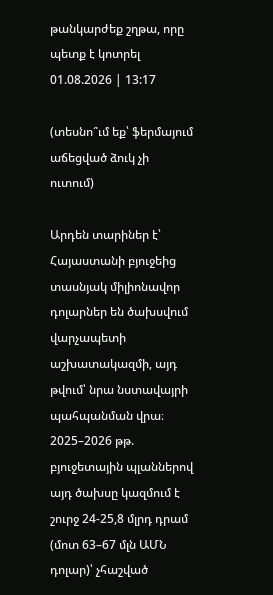թանկարժեք շղթա, որը պետք է կոտրել
01.08.2026 | 13:17

(տեսնո՞ւմ եք՝ ֆերմայում աճեցված ձուկ չի ուտում)

Արդեն տարիներ է՝ Հայաստանի բյուջեից տասնյակ միլիոնավոր դոլարներ են ծախսվում վարչապետի աշխատակազմի, այդ թվում՝ նրա նստավայրի պահպանման վրա։ 2025–2026 թթ. բյուջետային պլաններով այդ ծախսը կազմում է շուրջ 24-25,8 մլրդ դրամ (մոտ 63–67 մլն ԱՄՆ դոլար)՝ չհաշված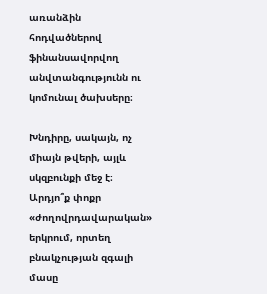առանձին հոդվածներով ֆինանսավորվող անվտանգությունն ու կոմունալ ծախսերը։

Խնդիրը, սակայն, ոչ միայն թվերի, այլև սկզբունքի մեջ է։ Արդյո՞ք փոքր «ժողովրդավարական» երկրում, որտեղ բնակչության զգալի մասը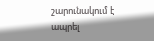շարունակում է ապրել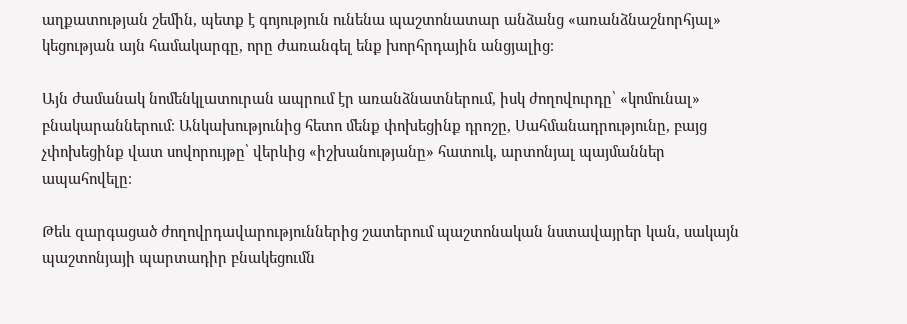աղքատության շեմին, պետք է գոյություն ունենա պաշտոնատար անձանց «առանձնաշնորհյալ» կեցության այն համակարգը, որը ժառանգել ենք խորհրդային անցյալից։

Այն ժամանակ նոմենկլատուրան ապրում էր առանձնատներում, իսկ ժողովուրդը՝ «կոմունալ» բնակարաններում։ Անկախությունից հետո մենք փոխեցինք դրոշը, Սահմանադրությունը, բայց չփոխեցինք վատ սովորույթը՝ վերևից «իշխանությանը» հատուկ, արտոնյալ պայմաններ ապահովելը։

Թեև զարգացած ժողովրդավարություններից շատերում պաշտոնական նստավայրեր կան, սակայն պաշտոնյայի պարտադիր բնակեցումն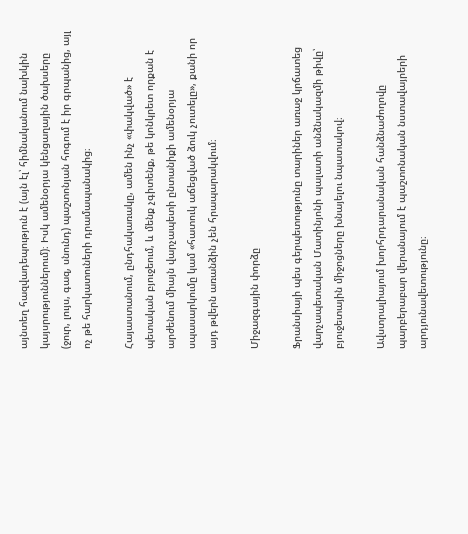այնտեղ հազվադեպություն է (այն էլ՝ հիմնականում նախկին կայսրություններում)։ Իսկ ամենօրյա կենցաղային ծախսերը (ջուր, լույս, գազ, սնունդ) պաշտոնյան հոգում է իր գրպանից, այլ ոչ թե հարկատուների դրամապանակից։

Հայաստանում, ընդհակառակը, ամեն ինչ «փակված» է պետական բյուջեում, և մենք չգիտենք, թե կոնկրետ որքան է արժենում միայն վարչապետի ընտանիքի ամենօրյա սպասարկումը կամ «հատուկ աճեցված ձուկ չուտելը», քանի որ այդ թվերն առանձին չեն հրապարակվում։

Միջազգային փորձը

Ֆրանսիայի պես գերպետությունը տարիներ առաջ կրճատեց վարչապետական Մատինյոնի պալատի անձնակազմի թիվը՝ բյուջետային միջոցները խնայելու նպատակով։

Ավստրալիայում խորհրդարանական հանձնաժողովը պարբերաբար վերանայում է պաշտոնական նստավայրերի արդյունավետությունը։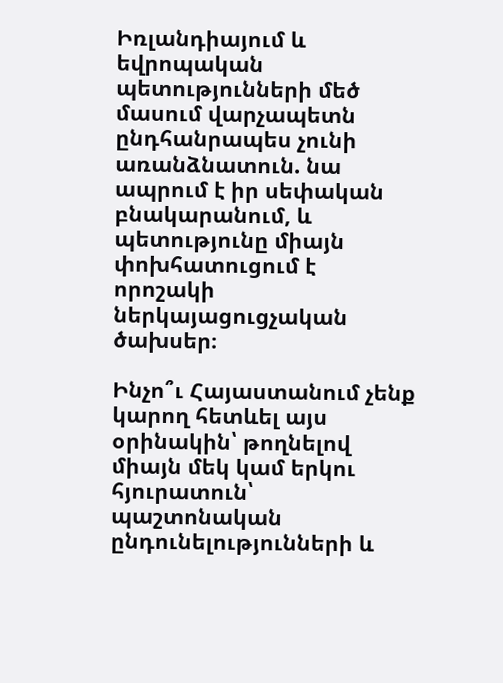Իռլանդիայում և եվրոպական պետությունների մեծ մասում վարչապետն ընդհանրապես չունի առանձնատուն. նա ապրում է իր սեփական բնակարանում, և պետությունը միայն փոխհատուցում է որոշակի ներկայացուցչական ծախսեր։

Ինչո՞ւ Հայաստանում չենք կարող հետևել այս օրինակին՝ թողնելով միայն մեկ կամ երկու հյուրատուն՝ պաշտոնական ընդունելությունների և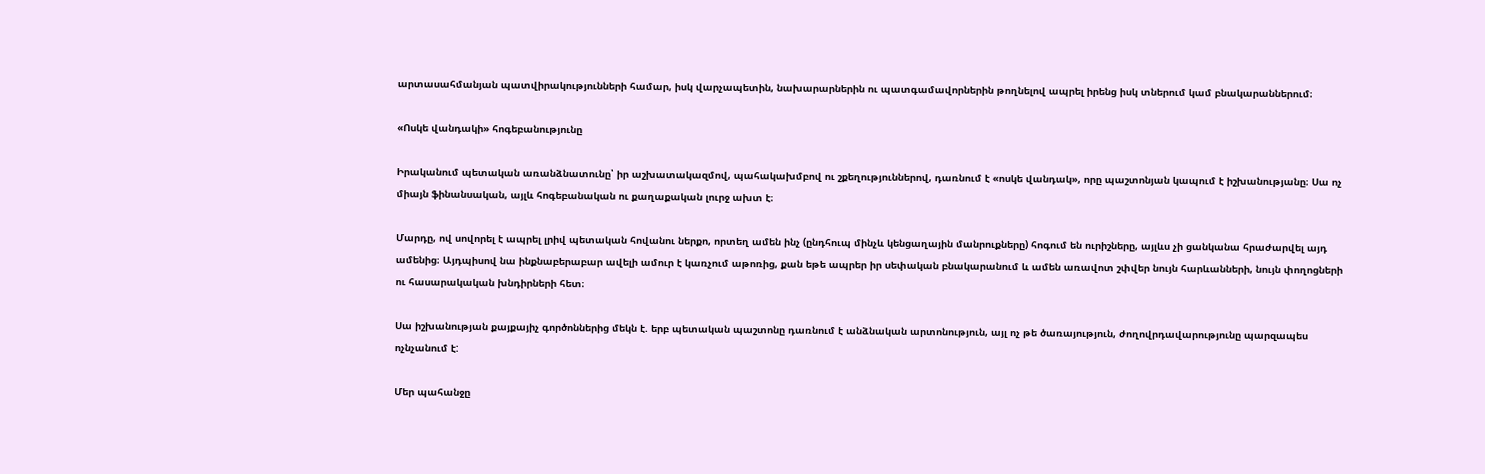արտասահմանյան պատվիրակությունների համար, իսկ վարչապետին, նախարարներին ու պատգամավորներին թողնելով ապրել իրենց իսկ տներում կամ բնակարաններում։

«Ոսկե վանդակի» հոգեբանությունը

Իրականում պետական առանձնատունը՝ իր աշխատակազմով, պահակախմբով ու շքեղություններով, դառնում է «ոսկե վանդակ», որը պաշտոնյան կապում է իշխանությանը։ Սա ոչ միայն ֆինանսական, այլև հոգեբանական ու քաղաքական լուրջ ախտ է։

Մարդը, ով սովորել է ապրել լրիվ պետական հովանու ներքո, որտեղ ամեն ինչ (ընդհուպ մինչև կենցաղային մանրուքները) հոգում են ուրիշները, այլևս չի ցանկանա հրաժարվել այդ ամենից։ Այդպիսով նա ինքնաբերաբար ավելի ամուր է կառչում աթոռից, քան եթե ապրեր իր սեփական բնակարանում և ամեն առավոտ շփվեր նույն հարևանների, նույն փողոցների ու հասարակական խնդիրների հետ։

Սա իշխանության քայքայիչ գործոններից մեկն է. երբ պետական պաշտոնը դառնում է անձնական արտոնություն, այլ ոչ թե ծառայություն, ժողովրդավարությունը պարզապես ոչնչանում է:

Մեր պահանջը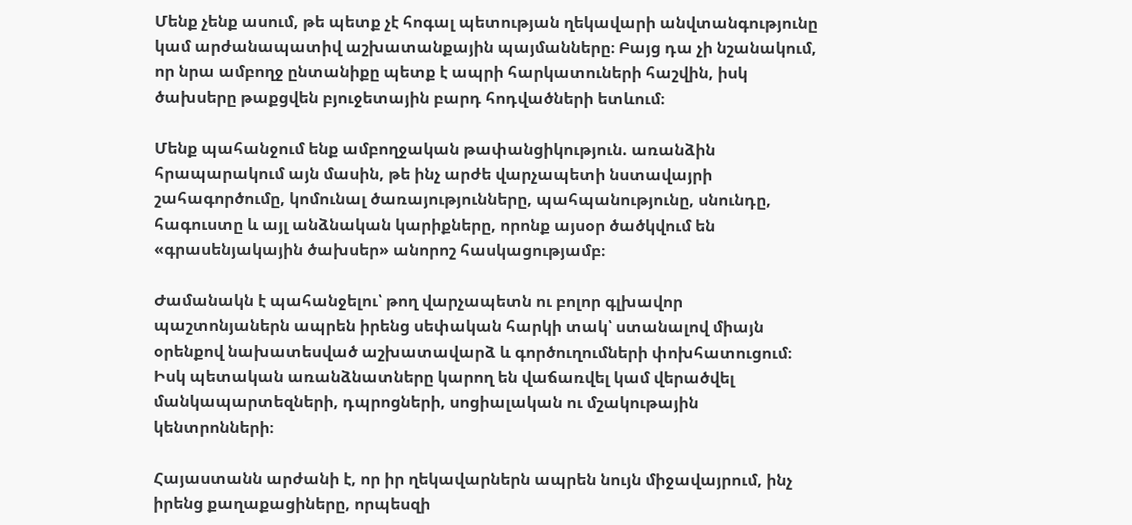Մենք չենք ասում, թե պետք չէ հոգալ պետության ղեկավարի անվտանգությունը կամ արժանապատիվ աշխատանքային պայմանները։ Բայց դա չի նշանակում, որ նրա ամբողջ ընտանիքը պետք է ապրի հարկատուների հաշվին, իսկ ծախսերը թաքցվեն բյուջետային բարդ հոդվածների ետևում։

Մենք պահանջում ենք ամբողջական թափանցիկություն. առանձին հրապարակում այն մասին, թե ինչ արժե վարչապետի նստավայրի շահագործումը, կոմունալ ծառայությունները, պահպանությունը, սնունդը, հագուստը և այլ անձնական կարիքները, որոնք այսօր ծածկվում են «գրասենյակային ծախսեր» անորոշ հասկացությամբ։

Ժամանակն է պահանջելու՝ թող վարչապետն ու բոլոր գլխավոր պաշտոնյաներն ապրեն իրենց սեփական հարկի տակ՝ ստանալով միայն օրենքով նախատեսված աշխատավարձ և գործուղումների փոխհատուցում։ Իսկ պետական առանձնատները կարող են վաճառվել կամ վերածվել մանկապարտեզների, դպրոցների, սոցիալական ու մշակութային կենտրոնների։

Հայաստանն արժանի է, որ իր ղեկավարներն ապրեն նույն միջավայրում, ինչ իրենց քաղաքացիները, որպեսզի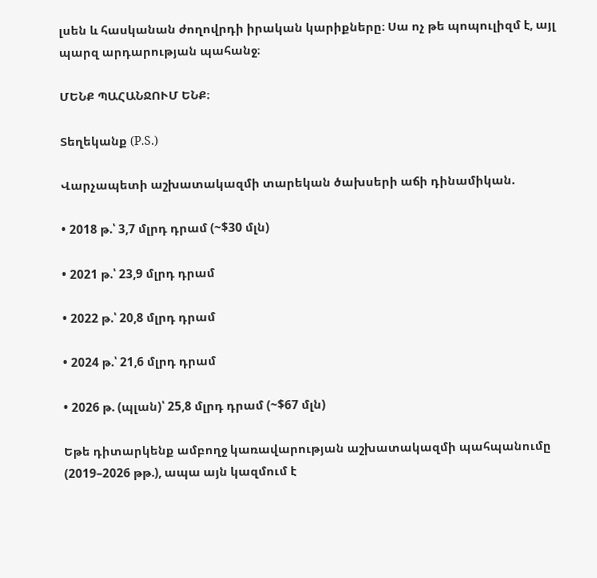լսեն և հասկանան ժողովրդի իրական կարիքները։ Սա ոչ թե պոպուլիզմ է, այլ պարզ արդարության պահանջ։

ՄԵՆՔ ՊԱՀԱՆՋՈՒՄ ԵՆՔ։

Տեղեկանք (P.S.)

Վարչապետի աշխատակազմի տարեկան ծախսերի աճի դինամիկան.

• 2018 թ.՝ 3,7 մլրդ դրամ (~$30 մլն)

• 2021 թ.՝ 23,9 մլրդ դրամ

• 2022 թ.՝ 20,8 մլրդ դրամ

• 2024 թ.՝ 21,6 մլրդ դրամ

• 2026 թ. (պլան)՝ 25,8 մլրդ դրամ (~$67 մլն)

Եթե դիտարկենք ամբողջ կառավարության աշխատակազմի պահպանումը (2019–2026 թթ.), ապա այն կազմում է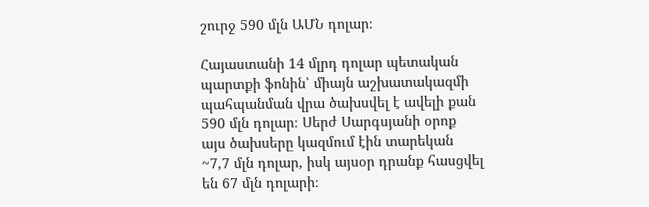շուրջ 590 մլն ԱՄՆ դոլար։

Հայաստանի 14 մլրդ դոլար պետական պարտքի ֆոնին՝ միայն աշխատակազմի պահպանման վրա ծախսվել է ավելի քան 590 մլն դոլար։ Սերժ Սարգսյանի օրոք այս ծախսերը կազմում էին տարեկան ~7,7 մլն դոլար, իսկ այսօր դրանք հասցվել են 67 մլն դոլարի։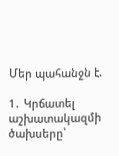Մեր պահանջն է.

1․ Կրճատել աշխատակազմի ծախսերը՝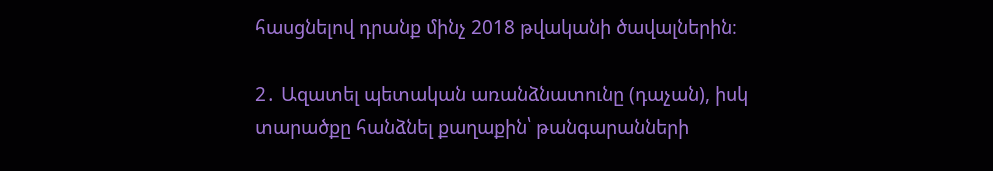հասցնելով դրանք մինչ 2018 թվականի ծավալներին։

2․ Ազատել պետական առանձնատունը (դաչան), իսկ տարածքը հանձնել քաղաքին՝ թանգարանների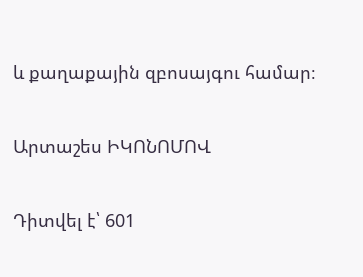և քաղաքային զբոսայգու համար։

Արտաշես ԻԿՈՆՈՄՈՎ

Դիտվել է՝ 601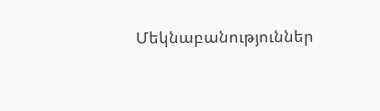Մեկնաբանություններ